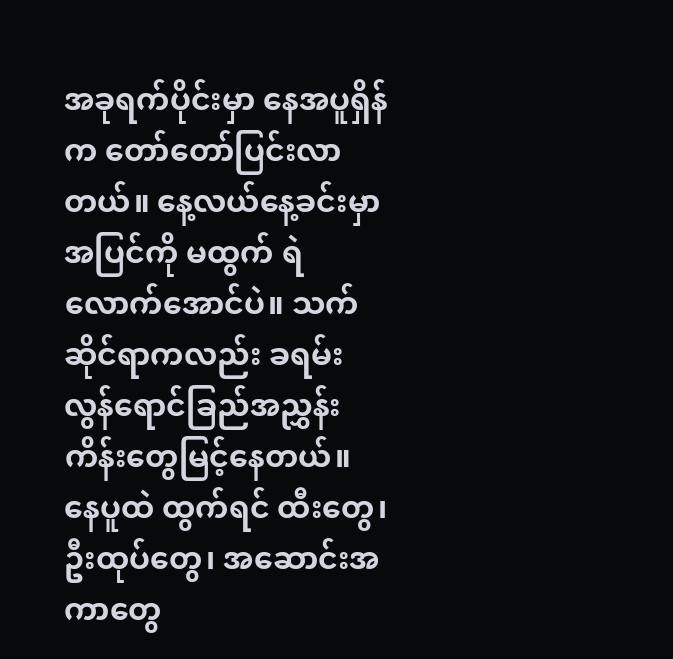အခုရက်ပိုင်းမှာ နေအပူရှိန်က တော်တော်ပြင်းလာတယ်။ နေ့လယ်နေ့ခင်းမှာ အပြင်ကို မထွက် ရဲလောက်အောင်ပဲ။ သက်ဆိုင်ရာကလည်း ခရမ်းလွန်ရောင်ခြည်အညွှန်းကိန်းတွေမြင့်နေတယ်။ နေပူထဲ ထွက်ရင် ထီးတွေ၊ ဦးထုပ်တွေ၊ အဆောင်းအကာတွေ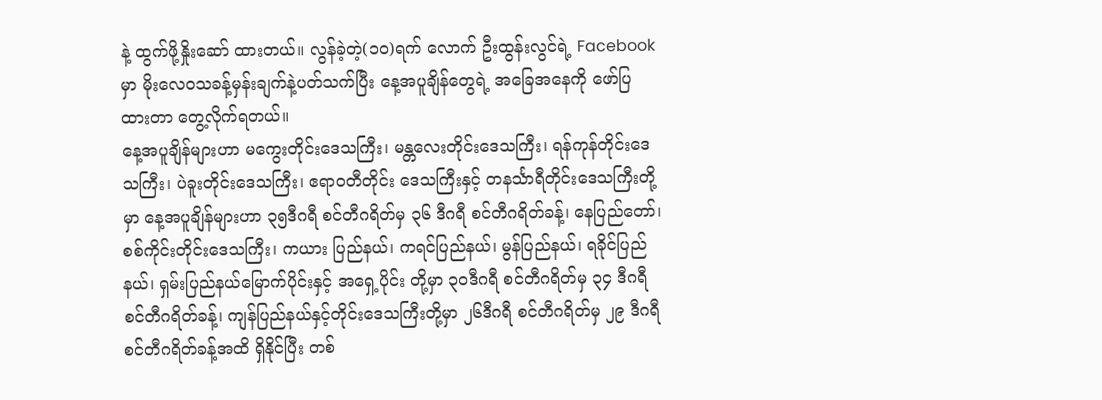နဲ့ ထွက်ဖို့နှိုးဆော် ထားတယ်။ လွန်ခဲ့တဲ့(၁၀)ရက် လောက် ဦးထွန်းလွင်ရဲ့ Facebook မှာ မိုးလေဝသခန့်မှန်းချက်နဲ့ပတ်သက်ပြီး နေ့အပူချိန်တွေရဲ့ အခြေအနေကို ဖော်ပြထားတာ တွေ့လိုက်ရတယ်။
နေ့အပူချိန်များဟာ မကွေးတိုင်းဒေသကြီး၊ မန္တလေးတိုင်းဒေသကြီး၊ ရန်ကုန်တိုင်းဒေသကြီး၊ ပဲခူးတိုင်းဒေသကြီး၊ ဧရာဝတီတိုင်း ဒေသကြီးနှင့် တနင်္သာရီတိုင်းဒေသကြီးတို့မှာ နေ့အပူချိန်များဟာ ၃၅ဒီဂရီ စင်တီဂရိတ်မှ ၃၆ ဒီဂရီ စင်တီဂရိတ်ခန့်၊ နေပြည်တော်၊ စစ်ကိုင်းတိုင်းဒေသကြီး၊ ကယား ပြည်နယ်၊ ကရင်ပြည်နယ်၊ မွန်ပြည်နယ်၊ ရခိုင်ပြည်နယ်၊ ရှမ်းပြည်နယ်မြောက်ပိုင်းနှင့် အရှေ့ပိုင်း တို့မှာ ၃၀ဒီဂရီ စင်တီဂရိတ်မှ ၃၄ ဒီဂရီစင်တီဂရိတ်ခန့်၊ ကျန်ပြည်နယ်နှင့်တိုင်းဒေသကြီးတို့မှာ ၂၆ဒီဂရီ စင်တီဂရိတ်မှ ၂၉ ဒီဂရီ စင်တီဂရိတ်ခန့်အထိ ရှိနိုင်ပြီး တစ်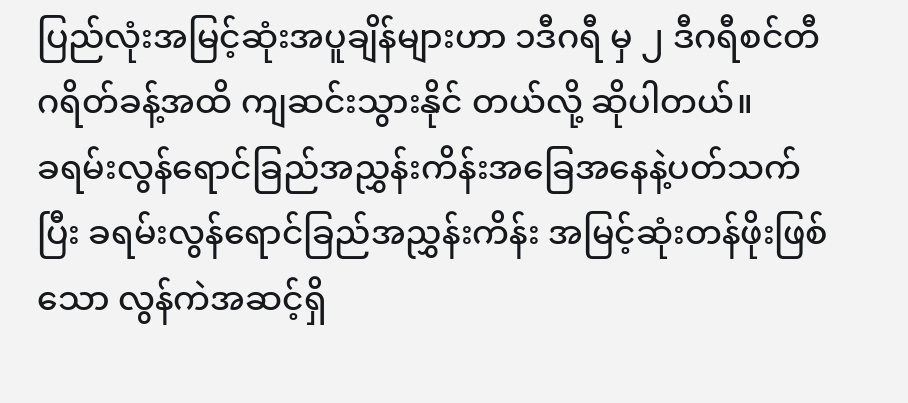ပြည်လုံးအမြင့်ဆုံးအပူချိန်များဟာ ၁ဒီဂရီ မှ ၂ ဒီဂရီစင်တီဂရိတ်ခန့်အထိ ကျဆင်းသွားနိုင် တယ်လို့ ဆိုပါတယ်။
ခရမ်းလွန်ရောင်ခြည်အညွှန်းကိန်းအခြေအနေနဲ့ပတ်သက်ပြီး ခရမ်းလွန်ရောင်ခြည်အညွှန်းကိန်း အမြင့်ဆုံးတန်ဖိုးဖြစ်သော လွန်ကဲအဆင့်ရှိ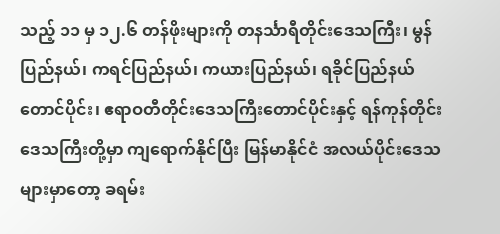သည့် ၁၁ မှ ၁၂.၆ တန်ဖိုးများကို တနင်္သာရီတိုင်းဒေသကြီး၊ မွန်ပြည်နယ်၊ ကရင်ပြည်နယ်၊ ကယားပြည်နယ်၊ ရခိုင်ပြည်နယ်တောင်ပိုင်း၊ ဧရာဝတီတိုင်းဒေသကြီးတောင်ပိုင်းနှင့် ရန်ကုန်တိုင်းဒေသကြီးတို့မှာ ကျရောက်နိုင်ပြီး မြန်မာနိုင်ငံ အလယ်ပိုင်းဒေသများမှာတော့ ခရမ်း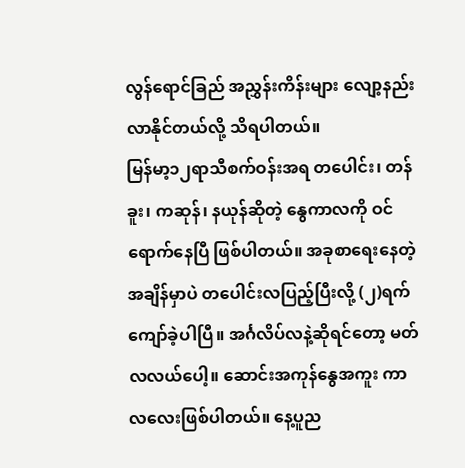လွန်ရောင်ခြည် အညွှန်းကိန်းများ လျော့နည်းလာနိုင်တယ်လို့ သိရပါတယ်။
မြန်မာ့၁၂ရာသီစက်ဝန်းအရ တပေါင်း၊ တန်ခူး၊ ကဆုန်၊ နယုန်ဆိုတဲ့ နွေကာလကို ဝင်ရောက်နေပြီ ဖြစ်ပါတယ်။ အခုစာရေးနေတဲ့ အချိန်မှာပဲ တပေါင်းလပြည့်ပြီးလို့ (၂)ရက်ကျော်ခဲ့ပါပြီ။ အင်္ဂလိပ်လနဲ့ဆိုရင်တော့ မတ်လလယ်ပေါ့။ ဆောင်းအကုန်နွေအကူး ကာလလေးဖြစ်ပါတယ်။ နေ့ပူည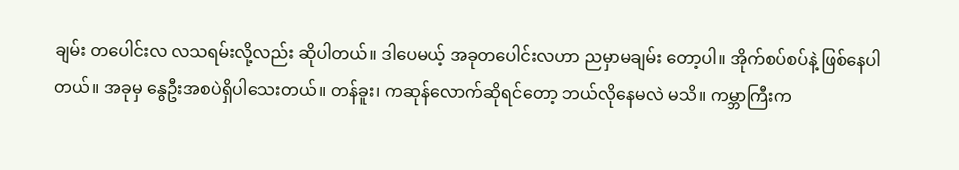ချမ်း တပေါင်းလ လသရမ်းလို့လည်း ဆိုပါတယ်။ ဒါပေမယ့် အခုတပေါင်းလဟာ ညမှာမချမ်း တော့ပါ။ အိုက်စပ်စပ်နဲ့ ဖြစ်နေပါတယ်။ အခုမှ နွေဦးအစပဲရှိပါသေးတယ်။ တန်ခူး၊ ကဆုန်လောက်ဆိုရင်တော့ ဘယ်လိုနေမလဲ မသိ။ ကမ္ဘာကြီးက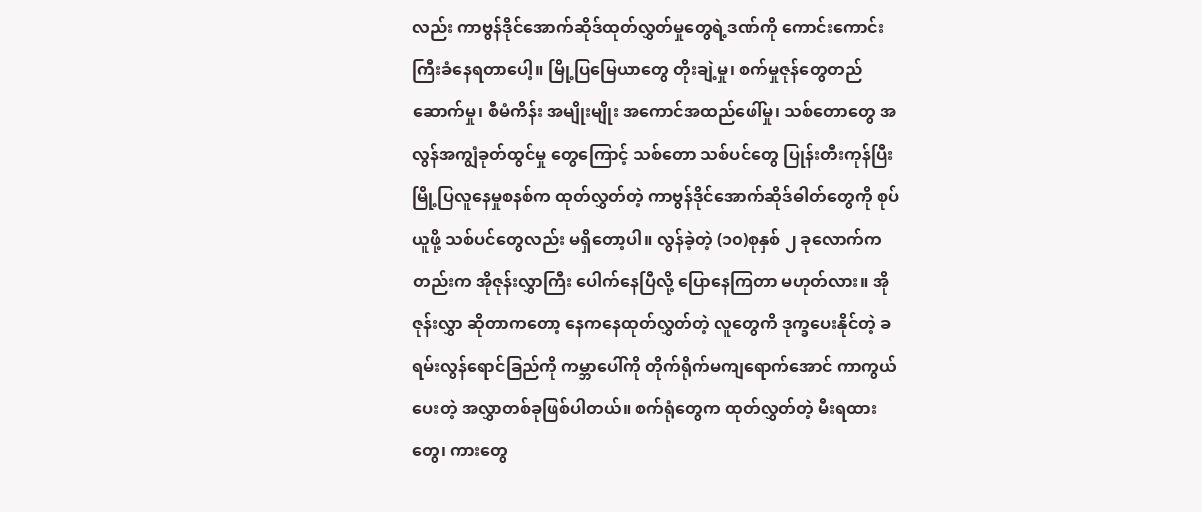လည်း ကာဗွန်ဒိုင်အောက်ဆိုဒ်ထုတ်လွှတ်မှုတွေရဲ့ဒဏ်ကို ကောင်းကောင်းကြီးခံနေရတာပေါ့။ မြို့ပြမြေယာတွေ တိုးချဲ့မှု၊ စက်မှုဇုန်တွေတည်ဆောက်မှု၊ စီမံကိန်း အမျိုးမျိုး အကောင်အထည်ဖေါ်မှု၊ သစ်တောတွေ အလွန်အကျွံခုတ်ထွင်မှု တွေကြောင့် သစ်တော သစ်ပင်တွေ ပြုန်းတီးကုန်ပြီး မြို့ပြလူနေမှုစနစ်က ထုတ်လွှတ်တဲ့ ကာဗွန်ဒိုင်အောက်ဆိုဒ်ဓါတ်တွေကို စုပ်ယူဖို့ သစ်ပင်တွေလည်း မရှိတော့ပါ။ လွန်ခဲ့တဲ့ (၁၀)စုနှစ် ၂ ခုလောက်ကတည်းက အိုဇုန်းလွှာကြီး ပေါက်နေပြီလို့ ပြောနေကြတာ မဟုတ်လား။ အိုဇုန်းလွှာ ဆိုတာကတော့ နေကနေထုတ်လွှတ်တဲ့ လူတွေကိ ဒုက္ခပေးနိုင်တဲ့ ခရမ်းလွန်ရောင်ခြည်ကို ကမ္ဘာပေါ်ကို တိုက်ရိုက်မကျရောက်အောင် ကာကွယ် ပေးတဲ့ အလွှာတစ်ခုဖြစ်ပါတယ်။ စက်ရုံတွေက ထုတ်လွှတ်တဲ့ မီးရထားတွေ၊ ကားတွေ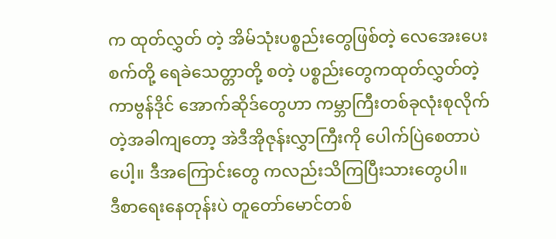က ထုတ်လွှတ် တဲ့ အိမ်သုံးပစ္စည်းတွေဖြစ်တဲ့ လေအေးပေးစက်တို့ ရေခဲသေတ္တာတို့ စတဲ့ ပစ္စည်းတွေကထုတ်လွှတ်တဲ့ ကာဗွန်ဒိုင် အောက်ဆိုဒ်တွေဟာ ကမ္ဘာကြီးတစ်ခုလုံးစုလိုက်တဲ့အခါကျတော့ အဲဒီအိုဇုန်းလွှာကြီးကို ပေါက်ပြဲစေတာပဲပေါ့။ ဒီအကြောင်းတွေ ကလည်းသိကြပြီးသားတွေပါ။
ဒီစာရေးနေတုန်းပဲ တူတော်မောင်တစ်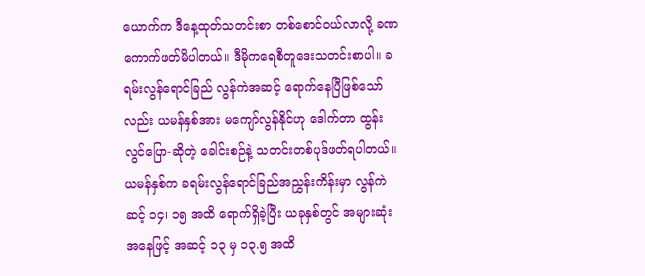ယောက်က ဒီနေ့ထုတ်သတင်းစာ တစ်စောင်ဝယ်လာလို့ ခဏကောက်ဖတ်မိပါတယ်။ ဒီမိုကရေစီတူဒေးသတင်းစာပါ။ ခရမ်းလွန်ရောင်ခြည် လွန်ကဲအဆင့် ရောက်နေပြီဖြစ်သော်လည်း ယမန်နှစ်အား မကျော်လွန်နိုင်ဟု ဒေါက်တာ ထွန်းလွင်ပြော-ဆိုတဲ့ ခေါင်းစဉ်နဲ့ သတင်းတစ်ပုဒ်ဖတ်ရပါတယ်။ ယမန်နှစ်က ခရမ်းလွန်ရောင်ခြည်အညွှန်းကိန်းမှာ လွန်ကဲဆင့် ၁၄၊ ၁၅ အထိ ရောက်ရှိခဲ့ပြီး ယခုနှစ်တွင် အများဆုံးအနေဖြင့် အဆင့် ၁၃ မှ ၁၃.၅ အထိ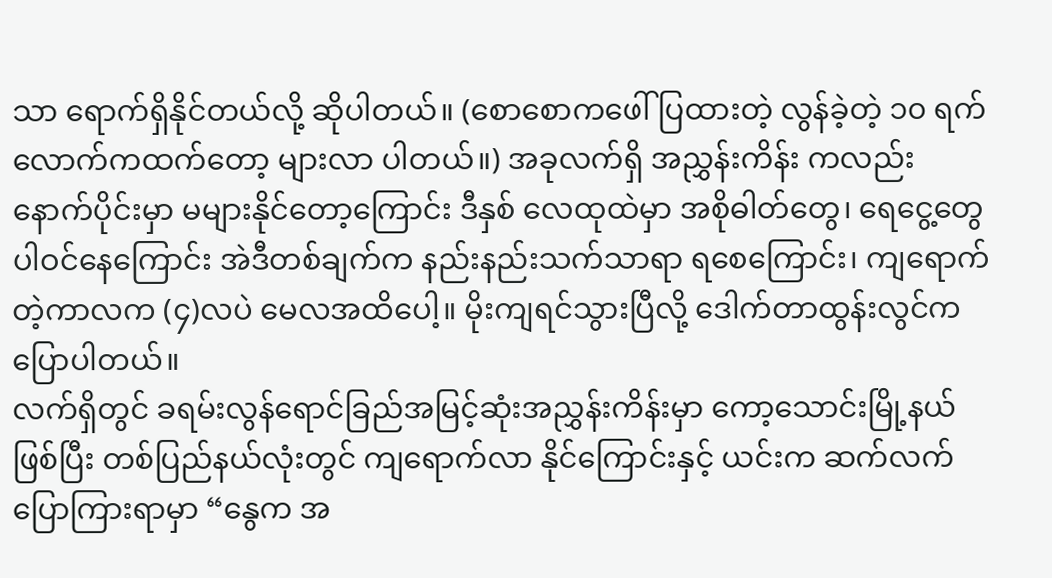သာ ရောက်ရှိနိုင်တယ်လို့ ဆိုပါတယ်။ (စောစောကဖေါ်ပြထားတဲ့ လွန်ခဲ့တဲ့ ၁၀ ရက်လောက်ကထက်တော့ များလာ ပါတယ်။) အခုလက်ရှိ အညွှန်းကိန်း ကလည်း နောက်ပိုင်းမှာ မများနိုင်တော့ကြောင်း ဒီနှစ် လေထုထဲမှာ အစိုဓါတ်တွေ၊ ရေငွေ့တွေပါဝင်နေကြောင်း အဲဒီတစ်ချက်က နည်းနည်းသက်သာရာ ရစေကြောင်း၊ ကျရောက်တဲ့ကာလက (၄)လပဲ မေလအထိပေါ့။ မိုးကျရင်သွားပြီလို့ ဒေါက်တာထွန်းလွင်က ပြောပါတယ်။
လက်ရှိတွင် ခရမ်းလွန်ရောင်ခြည်အမြင့်ဆုံးအညွှန်းကိန်းမှာ ကော့သောင်းမြို့နယ်ဖြစ်ပြီး တစ်ပြည်နယ်လုံးတွင် ကျရောက်လာ နိုင်ကြောင်းနှင့် ယင်းက ဆက်လက်ပြောကြားရာမှာ “နွေက အ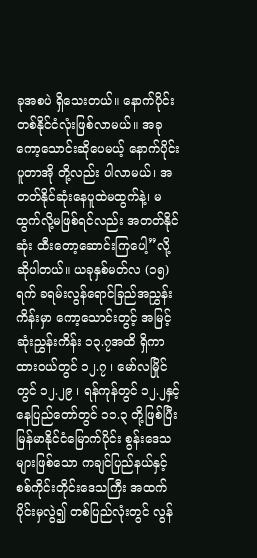ခုအစပဲ ရှိသေးတယ်။ နောက်ပိုင်းတစ်နိုင်ငံလုံးဖြစ်လာမယ်။ အခုကော့သောင်းဆိုပေမယ့် နောက်ပိုင်း ပူတာအို တို့လည်း ပါလာမယ်၊ အတတ်နိုင်ဆုံးနေပူထဲမထွက်နဲ့၊ မထွက်လို့မဖြစ်ရင်လည်း အတတ်နိုင်ဆုံး ထီးတော့ဆောင်းကြပေါ့”လို့ ဆိုပါတယ်။ ယခုနှစ်မတ်လ (၁၅)ရက် ခရမ်းလွန်ရောင်ခြည်အညွှန်းကိန်းမှာ ကော့သောင်းတွင့် အမြင့်ဆုံးညွှန်းကိန်း ၁၃.၇အထိ ရှိကာ ထားဝယ်တွင် ၁၂.၇ ၊ မော်လမြိုင် တွင် ၁၂.၂၉ ၊ ရန်ကုန်တွင် ၁၂.၂နှင့် နေပြည်တော်တွင် ၁၁.၃ တို့ဖြစ်ပြီး မြန်မာနိုင်ငံမြောက်ပိုင်း စွန်းဒေသများဖြစ်သော ကချင်ပြည်နယ်နှင့် စစ်ကိုင်းတိုင်းဒေသကြီး အထက်ပိုင်းမှလွဲ၍ တစ်ပြည်လုံးတွင် လွန်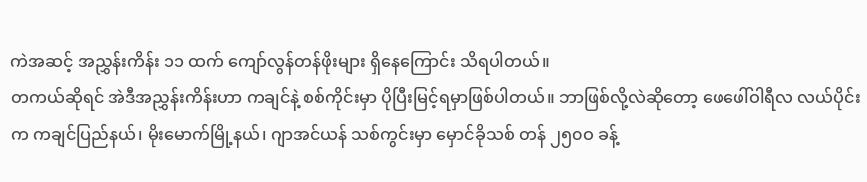ကဲအဆင့် အညွှန်းကိန်း ၁၁ ထက် ကျော်လွန်တန်ဖိုးများ ရှိနေကြောင်း သိရပါတယ်။
တကယ်ဆိုရင် အဲဒီအညွှန်းကိန်းဟာ ကချင်နဲ့ စစ်ကိုင်းမှာ ပိုပြီးမြင့်ရမှာဖြစ်ပါတယ်။ ဘာဖြစ်လို့လဲဆိုတော့ ဖေဖေါ်ဝါရီလ လယ်ပိုင်းက ကချင်ပြည်နယ်၊ မိုးမောက်မြို့နယ်၊ ဂျာအင်ယန် သစ်ကွင်းမှာ မှောင်ခိုသစ် တန် ၂၅၀ဝ ခန့်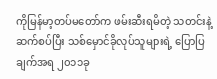ကိုမြန်မာ့တပ်မတော်က ဖမ်းဆီးရမိတဲ့ သတင်းနဲ့ ဆက်စပ်ပြီး သစ်မှောင်ခိုလုပ်သူများရဲ့ ပြောပြချက်အရ ၂၀၁၁ခု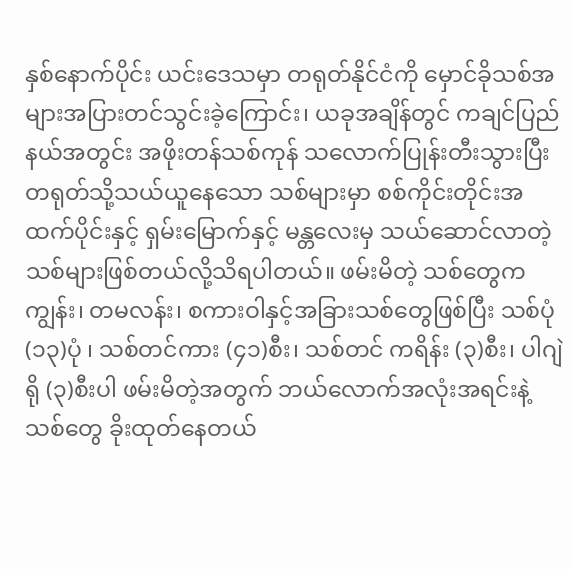နှစ်နောက်ပိုင်း ယင်းဒေသမှာ တရုတ်နိုင်ငံကို မှောင်ခိုသစ်အများအပြားတင်သွင်းခဲ့ကြောင်း၊ ယခုအချိန်တွင် ကချင်ပြည်နယ်အတွင်း အဖိုးတန်သစ်ကုန် သလောက်ပြုန်းတီးသွားပြီး တရုတ်သို့သယ်ယူနေသော သစ်များမှာ စစ်ကိုင်းတိုင်းအထက်ပိုင်းနှင့် ရှမ်းမြောက်နှင့် မန္တလေးမှ သယ်ဆောင်လာတဲ့ သစ်များဖြစ်တယ်လို့သိရပါတယ်။ ဖမ်းမိတဲ့ သစ်တွေက ကျွန်း၊ တမလန်း၊ စကားဝါနှင့်အခြားသစ်တွေဖြစ်ပြီး သစ်ပုံ(၁၃)ပုံ ၊ သစ်တင်ကား (၄၁)စီး၊ သစ်တင် ကရိန်း (၃)စီး၊ ပါဂျဲရို (၃)စီးပါ ဖမ်းမိတဲ့အတွက် ဘယ်လောက်အလုံးအရင်းနဲ့ သစ်တွေ ခိုးထုတ်နေတယ်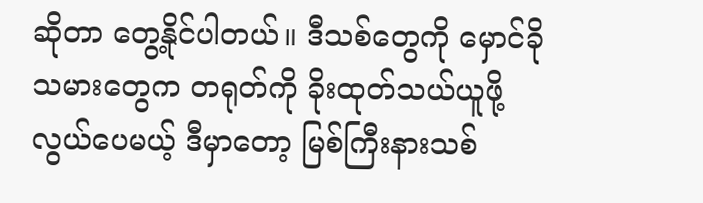ဆိုတာ တွေ့နိုင်ပါတယ်။ ဒီသစ်တွေကို မှောင်ခိုသမားတွေက တရုတ်ကို ခိုးထုတ်သယ်ယူဖို့လွယ်ပေမယ့် ဒီမှာတော့ မြစ်ကြီးနားသစ်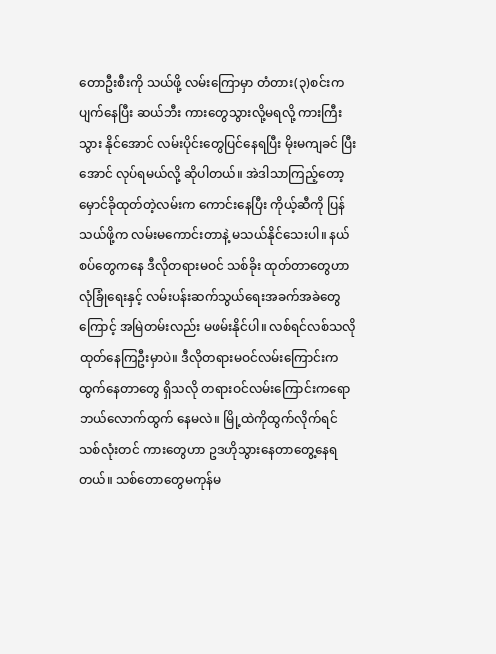တောဦးစီးကို သယ်ဖို့ လမ်းကြောမှာ တံတား(၃)စင်းက ပျက်နေပြီး ဆယ်ဘီး ကားတွေသွားလို့မရလို့ ကားကြီးသွား နိုင်အောင် လမ်းပိုင်းတွေပြင်နေရပြီး မိုးမကျခင် ပြီးအောင် လုပ်ရမယ်လို့ ဆိုပါတယ်။ အဲဒါသာကြည့်တော့ မှောင်ခိုထုတ်တဲ့လမ်းက ကောင်းနေပြီး ကိုယ့်ဆီကို ပြန်သယ်ဖို့က လမ်းမကောင်းတာနဲ့ မသယ်နိုင်သေးပါ။ နယ်စပ်တွေကနေ ဒီလိုတရားမဝင် သစ်ခိုး ထုတ်တာတွေဟာ လုံခြုံရေးနှင့် လမ်းပန်းဆက်သွယ်ရေးအခက်အခဲတွေကြောင့် အမြဲတမ်းလည်း မဖမ်းနိုင်ပါ။ လစ်ရင်လစ်သလို ထုတ်နေကြဦးမှာပဲ။ ဒီလိုတရားမဝင်လမ်းကြောင်းက ထွက်နေတာတွေ ရှိသလို တရားဝင်လမ်းကြောင်းကရော ဘယ်လောက်ထွက် နေမလဲ။ မြို့ထဲကိုထွက်လိုက်ရင် သစ်လုံးတင် ကားတွေဟာ ဥဒဟိုသွားနေတာတွေ့နေရတယ်။ သစ်တောတွေမကုန်မ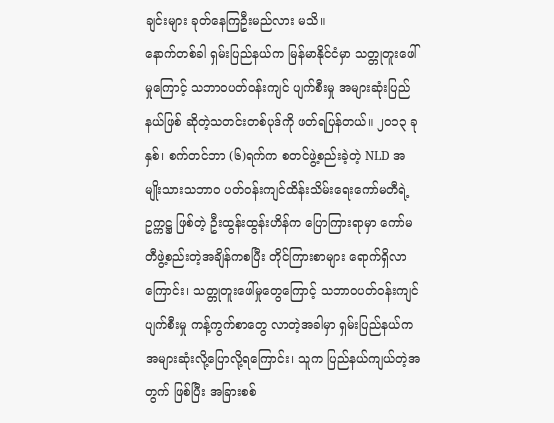ချင်းများ ခုတ်နေကြဦးမည်လား မသိ။
နောက်တစ်ခါ ရှမ်းပြည်နယ်က မြန်မာနိုင်ငံမှာ သတ္တုတူးဖေါ်မှုကြောင့် သဘာဝပတ်ဝန်းကျင် ပျက်စီးမှု အများဆုံးပြည်နယ်ဖြစ် ဆိုတဲ့သတင်းတစ်ပုဒ်ကို ဖတ်ရပြန်တယ်။ ၂၀၁၃ ခုနှစ်၊ စက်တင်ဘာ (၆)ရက်က စတင်ဖွဲ့စည်းခဲ့တဲ့ NLD အမျိုးသားသဘာဝ ပတ်ဝန်းကျင်ထိန်းသိမ်းရေးကော်မတီရဲ့ ဥက္ကဋ္ဌ ဖြစ်တဲ့ ဦးထွန်းထွန်းဟိန်က ပြောကြားရာမှာ ကော်မတီဖွဲ့စည်းတဲ့အချိန်ကစပြီး တိုင်ကြားစာများ ရောက်ရှိလာကြောင်း၊ သတ္တုတူးဖေါ်မှုတွေကြောင့် သဘာဝပတ်ဝန်းကျင်ပျက်စီးမှု ကန့်ကွက်စာတွေ လာတဲ့အခါမှာ ရှမ်းပြည်နယ်က အများဆုံးလို့ပြောလို့ရကြောင်း၊ သူက ပြည်နယ်ကျယ်တဲ့အတွက် ဖြစ်ပြီး အခြားစစ်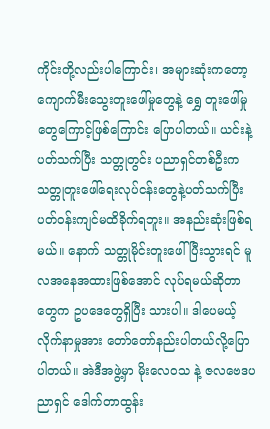ကိုင်းတို့လည်းပါကြောင်း၊ အများဆုံးကတော့ ကျောက်မီးသွေးတူးဖေါ်မှုတွေနဲ့ ရွှေ တူးဖေါ်မှုတွေကြောင့်ဖြစ်ကြောင်း ပြောပါတယ်။ ယင်းနဲ့ပတ်သက်ပြီး သတ္တုတွင်း ပညာရှင်တစ်ဦးက သတ္တုတူးဖေါ်ရေးလုပ်ငန်းတွေနဲ့ပတ်သက်ပြီး ပတ်ဝန်းကျင်မထိခိုက်ရဘူး။ အနည်းဆုံးဖြစ်ရမယ်။ နောက် သတ္တုမိုင်းတူးဖေါ်ပြီးသွားရင် မူလအနေအထားဖြစ်အောင် လုပ်ရမယ်ဆိုတာတွေက ဥပဒေတွေရှိပြီး သားပါ။ ဒါပေမယ့် လိုက်နာမှုအား တော်တော်နည်းပါတယ်လို့ပြောပါတယ်။ အဲဒီအဖွဲ့မှာ မိုးလေဝသ နဲ့ ဇလဗေဒပညာရှင် ဒေါက်တာထွန်း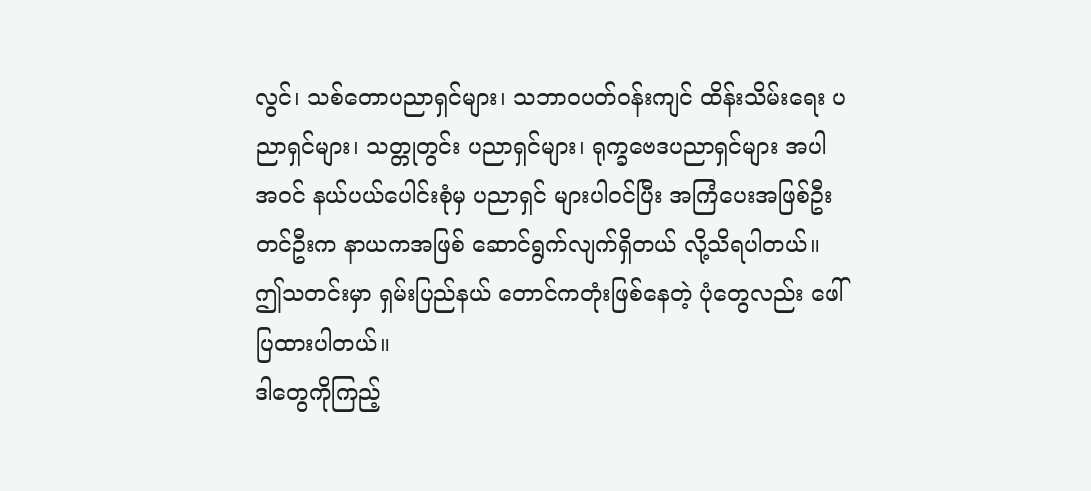လွင်၊ သစ်တောပညာရှင်များ၊ သဘာဝပတ်ဝန်းကျင် ထိန်းသိမ်းရေး ပညာရှင်များ၊ သတ္တုတွင်း ပညာရှင်များ၊ ရုက္ခဗေဒပညာရှင်များ အပါအဝင် နယ်ပယ်ပေါင်းစုံမှ ပညာရှင် များပါဝင်ပြီး အကြံပေးအဖြစ်ဦးတင်ဦးက နာယကအဖြစ် ဆောင်ရွက်လျက်ရှိတယ် လို့သိရပါတယ်။ ဤသတင်းမှာ ရှမ်းပြည်နယ် တောင်ကတုံးဖြစ်နေတဲ့ ပုံတွေလည်း ဖေါ်ပြထားပါတယ်။
ဒါတွေကိုကြည့်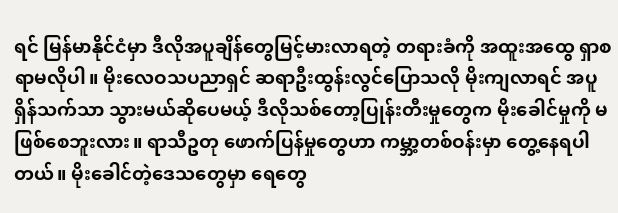ရင် မြန်မာနိုင်ငံမှာ ဒီလိုအပူချိန်တွေမြင့်မားလာရတဲ့ တရားခံကို အထူးအထွေ ရှာစရာမလိုပါ။ မိုးလေဝသပညာရှင် ဆရာဦးထွန်းလွင်ပြောသလို မိုးကျလာရင် အပူရှိန်သက်သာ သွားမယ်ဆိုပေမယ့် ဒီလိုသစ်တော့ပြုန်းတီးမှုတွေက မိုးခေါင်မှုကို မဖြစ်စေဘူးလား။ ရာသီဥတု ဖောက်ပြန်မှုတွေဟာ ကမ္ဘာ့တစ်ဝန်းမှာ တွေ့နေရပါတယ်။ မိုးခေါင်တဲ့ဒေသတွေမှာ ရေတွေ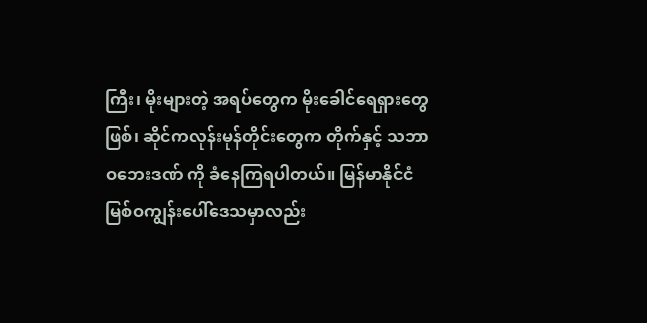ကြီး၊ မိုးများတဲ့ အရပ်တွေက မိုးခေါင်ရေရှားတွေဖြစ်၊ ဆိုင်ကလုန်းမုန်တိုင်းတွေက တိုက်နှင့် သဘာဝဘေးဒဏ် ကို ခံနေကြရပါတယ်။ မြန်မာနိုင်ငံ မြစ်ဝကျွန်းပေါ်ဒေသမှာလည်း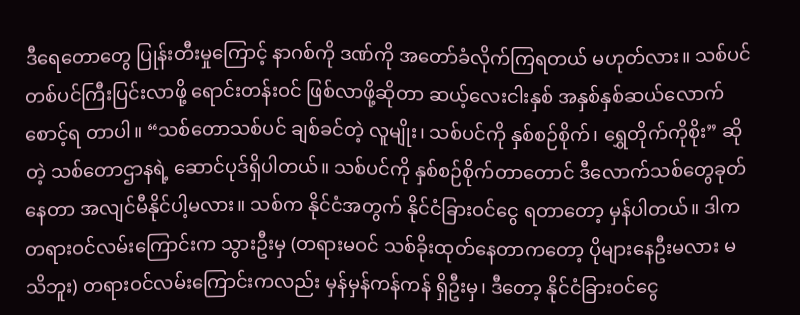ဒီရေတောတွေ ပြုန်းတီးမှုကြောင့် နာဂစ်ကို ဒဏ်ကို အတော်ခံလိုက်ကြရတယ် မဟုတ်လား။ သစ်ပင်တစ်ပင်ကြီးပြင်းလာဖို့ ရောင်းတန်းဝင် ဖြစ်လာဖို့ဆိုတာ ဆယ့်လေးငါးနှစ် အနှစ်နှစ်ဆယ်လောက် စောင့်ရ တာပါ။ “သစ်တောသစ်ပင် ချစ်ခင်တဲ့ လူမျိုး၊ သစ်ပင်ကို နှစ်စဉ်စိုက်၊ ရွှေတိုက်ကိုစိုး” ဆိုတဲ့ သစ်တောဌာနရဲ့ ဆောင်ပုဒ်ရှိပါတယ်။ သစ်ပင်ကို နှစ်စဉ်စိုက်တာတောင် ဒီလောက်သစ်တွေခုတ်နေတာ အလျင်မီနိုင်ပါ့မလား။ သစ်က နိုင်ငံအတွက် နိုင်ငံခြားဝင်ငွေ ရတာတော့ မှန်ပါတယ်။ ဒါက တရားဝင်လမ်းကြောင်းက သွားဦးမှ (တရားမဝင် သစ်ခိုးထုတ်နေတာကတော့ ပိုများနေဦးမလား မသိဘူး) တရားဝင်လမ်းကြောင်းကလည်း မှန်မှန်ကန်ကန် ရှိဦးမှ၊ ဒီတော့ နိုင်ငံခြားဝင်ငွေ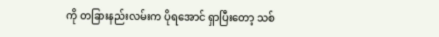ကို တခြားနည်းလမ်းက ပိုရအောင် ရှာပြီးတော့ သစ်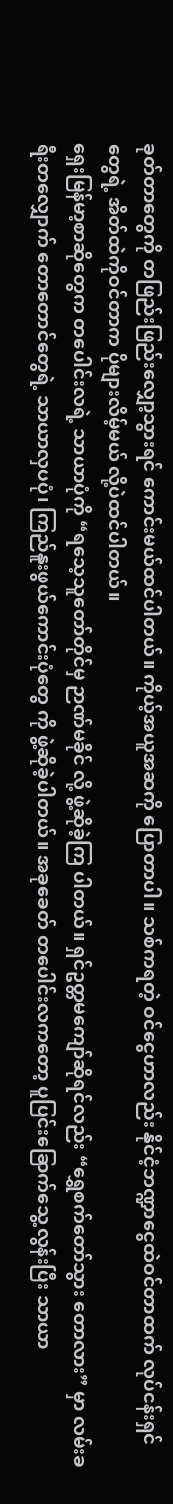ခုတ်တာတွေကို တဖြည်းဖြည်းလျှော့သွားရင် ကောင်းမယ်ထင်ပါတယ်။ ကိုယ့်အယူအဆကို ပြောတာပါ။ သစ်ကရတဲ့ ဝင်ငွေဟာလည်း နိုင်ငံ့ဘဏ္ဍာငွေထဲဝင်တာထက် လုပ်ငန်းရှင်တွေရဲ့ အိတ်ထဲကိုဝင်တာက ပိုများလိမ့်မယ် လို့ပဲထင်ပါတယ်။
ရှေးမြန်မာ့စာဆိုတွေက တပေါင်းလရဲ့ သာယာပုံကို “ရသေ့သူတော်တိုင်မှ ဉာဏ်မခိုင် လို့ ဖွဲ့ဆိုခဲ့ကြ ပါတယ်။ ရှင်ဥတ္တမကျော်ဆိုရင်လည်း “ရွှေစက်တော်သွား တောလား” မှာ လမ်းခရီးတလျှောက် တောတောင်တွေရဲ့ သာယာလှပပုံ၊ ကြည်နူးဖွယ်ကောင်းပုံတွေ ကို ဖွဲ့ဆိုခဲ့ပါတယ်။ အခုခေတ် တပေါင်းလကတော့ ပူပြင်းခြောက်သွေ့လွန်းပြီး သာယာ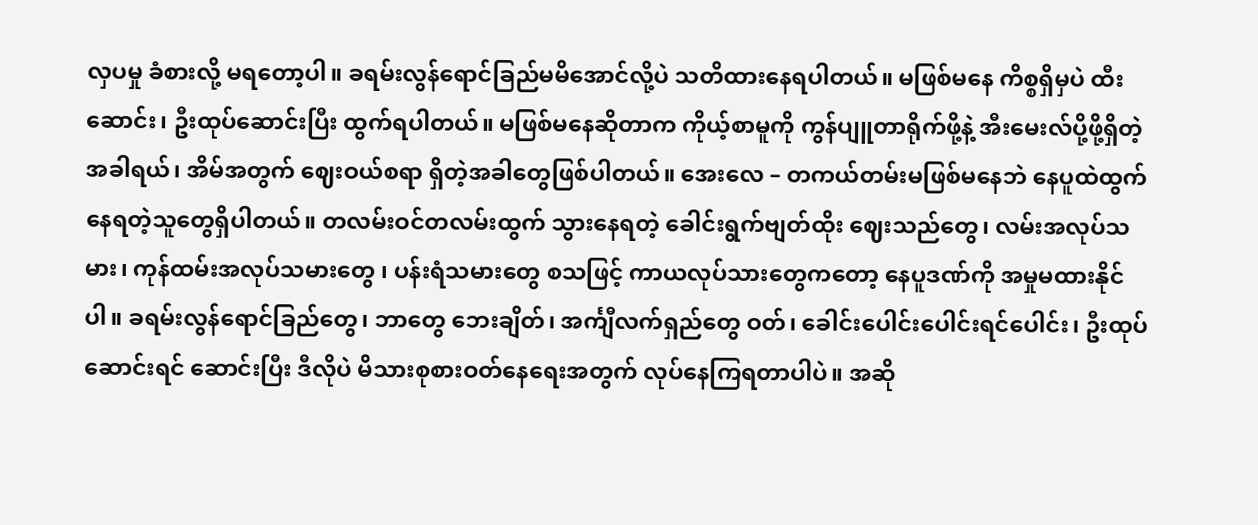လှပမှု ခံစားလို့ မရတော့ပါ။ ခရမ်းလွန်ရောင်ခြည်မမိအောင်လို့ပဲ သတိထားနေရပါတယ်။ မဖြစ်မနေ ကိစ္စရှိမှပဲ ထီးဆောင်း၊ ဦးထုပ်ဆောင်းပြီး ထွက်ရပါတယ်။ မဖြစ်မနေဆိုတာက ကိုယ့်စာမူကို ကွန်ပျူတာရိုက်ဖို့နဲ့ အီးမေးလ်ပို့ဖို့ရှိတဲ့အခါရယ်၊ အိမ်အတွက် ဈေးဝယ်စရာ ရှိတဲ့အခါတွေဖြစ်ပါတယ်။ အေးလေ – တကယ်တမ်းမဖြစ်မနေဘဲ နေပူထဲထွက်နေရတဲ့သူတွေရှိပါတယ်။ တလမ်းဝင်တလမ်းထွက် သွားနေရတဲ့ ခေါင်းရွက်ဗျတ်ထိုး ဈေးသည်တွေ၊ လမ်းအလုပ်သမား၊ ကုန်ထမ်းအလုပ်သမားတွေ ၊ ပန်းရံသမားတွေ စသဖြင့် ကာယလုပ်သားတွေကတော့ နေပူဒဏ်ကို အမှုမထားနိုင်ပါ။ ခရမ်းလွန်ရောင်ခြည်တွေ၊ ဘာတွေ ဘေးချိတ်၊ အင်္ကျီလက်ရှည်တွေ ဝတ်၊ ခေါင်းပေါင်းပေါင်းရင်ပေါင်း၊ ဦးထုပ်ဆောင်းရင် ဆောင်းပြီး ဒီလိုပဲ မိသားစုစားဝတ်နေရေးအတွက် လုပ်နေကြရတာပါပဲ။ အဆို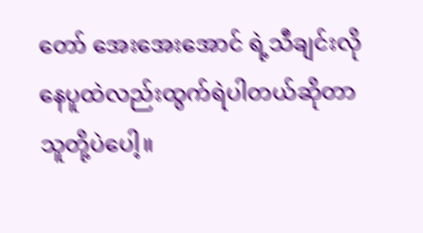တော် အေးအေးအောင် ရဲ့သီချင်းလို နေပူထဲလည်းထွက်ရဲပါတယ်ဆိုတာ သူတို့ပဲပေါ့။